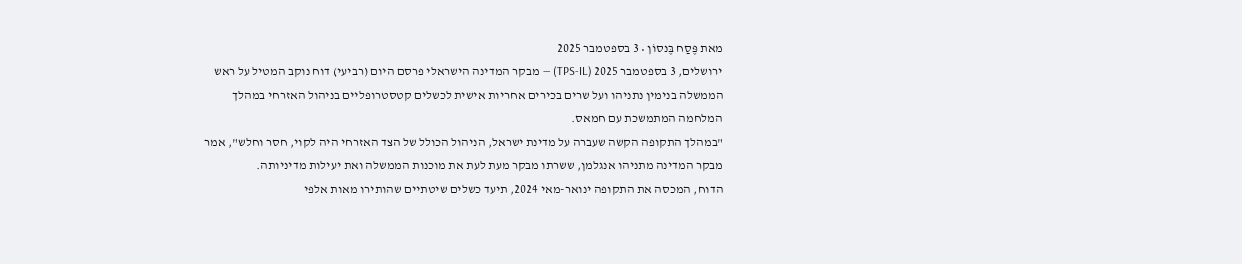מאת פֶּסַח בֶּנסוֹן • 3 בספטמבר 2025
ירושלים, 3 בספטמבר 2025 (TPS-IL) — מבקר המדינה הישראלי פרסם היום (רביעי) דוח נוקב המטיל על ראש הממשלה בנימין נתניהו ועל שרים בכירים אחריות אישית לכשלים קטסטרופליים בניהול האזרחי במהלך המלחמה המתמשכת עם חמאס.
"במהלך התקופה הקשה שעברה על מדינת ישראל, הניהול הכולל של הצד האזרחי היה לקוי, חסר וחלש", אמר מבקר המדינה מתניהו אנגלמן, ששרתו מבקר מעת לעת את מוכנות הממשלה ואת יעילות מדיניותה.
הדוח, המכסה את התקופה ינואר-מאי 2024, תיעד כשלים שיטתיים שהותירו מאות אלפי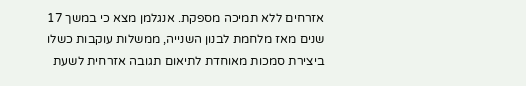אזרחים ללא תמיכה מספקת. אנגלמן מצא כי במשך 17 שנים מאז מלחמת לבנון השנייה, ממשלות עוקבות כשלו ביצירת סמכות מאוחדת לתיאום תגובה אזרחית לשעת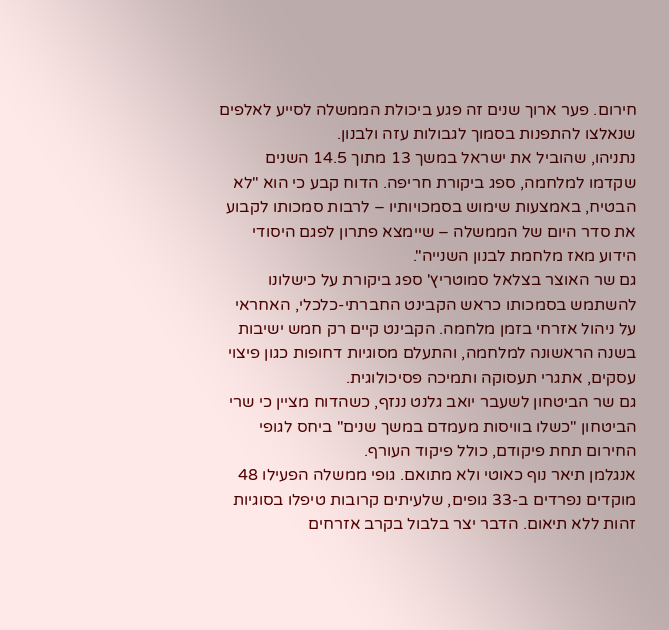חירום. פער ארוך שנים זה פגע ביכולת הממשלה לסייע לאלפים שנאלצו להתפנות בסמוך לגבולות עזה ולבנון.
נתניהו, שהוביל את ישראל במשך 13 מתוך 14.5 השנים שקדמו למלחמה, ספג ביקורת חריפה. הדוח קבע כי הוא "לא הבטיח, באמצעות שימוש בסמכויותיו – לרבות סמכותו לקבוע את סדר היום של הממשלה – שיימצא פתרון לפגם היסודי הידוע מאז מלחמת לבנון השנייה".
גם שר האוצר בצלאל סמוטריץ' ספג ביקורת על כישלונו להשתמש בסמכותו כראש הקבינט החברתי-כלכלי, האחראי על ניהול אזרחי בזמן מלחמה. הקבינט קיים רק חמש ישיבות בשנה הראשונה למלחמה, והתעלם מסוגיות דחופות כגון פיצוי עסקים, אתגרי תעסוקה ותמיכה פסיכולוגית.
גם שר הביטחון לשעבר יואב גלנט ננזף, כשהדוח מציין כי שרי הביטחון "כשלו בוויסות מעמדם במשך שנים" ביחס לגופי החירום תחת פיקודם, כולל פיקוד העורף.
אנגלמן תיאר נוף כאוטי ולא מתואם. גופי ממשלה הפעילו 48 מוקדים נפרדים ב-33 גופים, שלעיתים קרובות טיפלו בסוגיות זהות ללא תיאום. הדבר יצר בלבול בקרב אזרחים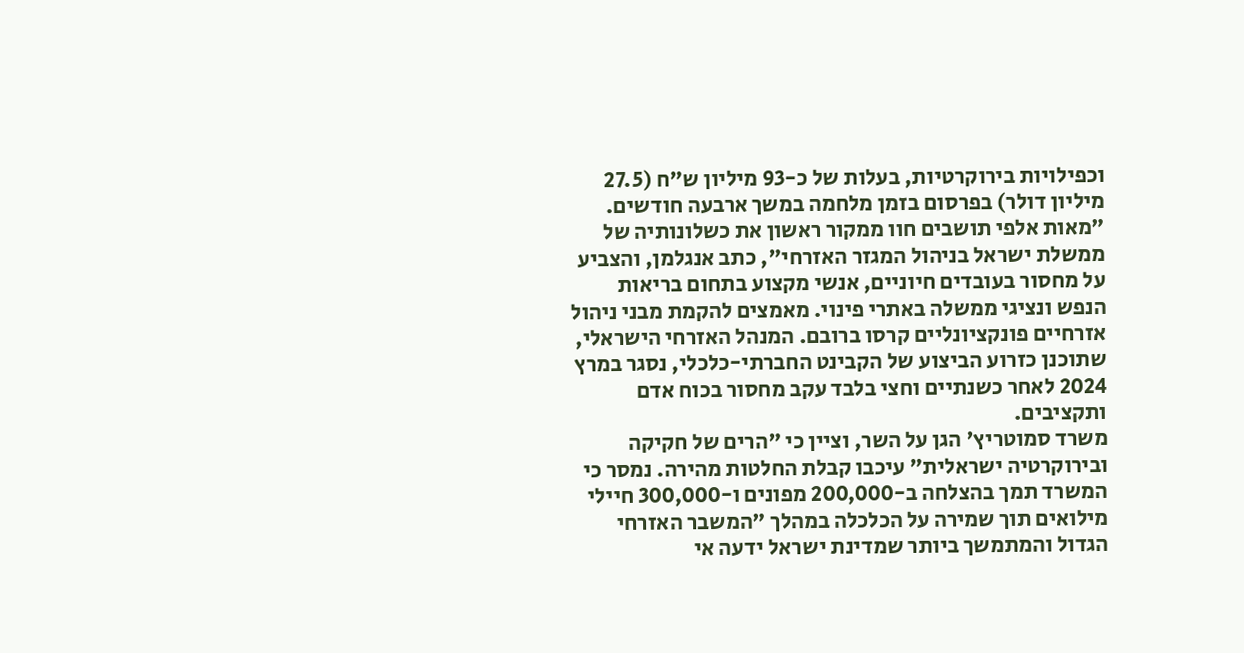וכפילויות בירוקרטיות, בעלות של כ-93 מיליון ש"ח (27.5 מיליון דולר) בפרסום בזמן מלחמה במשך ארבעה חודשים.
"מאות אלפי תושבים חוו ממקור ראשון את כשלונותיה של ממשלת ישראל בניהול המגזר האזרחי", כתב אנגלמן, והצביע על מחסור בעובדים חיוניים, אנשי מקצוע בתחום בריאות הנפש ונציגי ממשלה באתרי פינוי. מאמצים להקמת מבני ניהול אזרחיים פונקציונליים קרסו ברובם. המנהל האזרחי הישראלי, שתוכנן כזרוע הביצוע של הקבינט החברתי-כלכלי, נסגר במרץ 2024 לאחר כשנתיים וחצי בלבד עקב מחסור בכוח אדם ותקציבים.
משרד סמוטריץ' הגן על השר, וציין כי "הרים של חקיקה ובירוקרטיה ישראלית" עיכבו קבלת החלטות מהירה. נמסר כי המשרד תמך בהצלחה ב-200,000 מפונים ו-300,000 חיילי מילואים תוך שמירה על הכלכלה במהלך "המשבר האזרחי הגדול והמתמשך ביותר שמדינת ישראל ידעה אי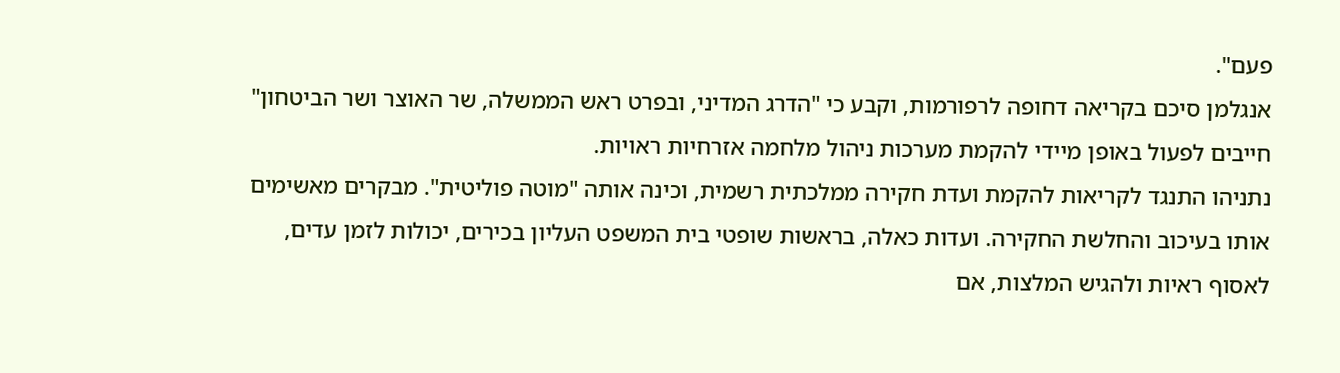פעם".
אנגלמן סיכם בקריאה דחופה לרפורמות, וקבע כי "הדרג המדיני, ובפרט ראש הממשלה, שר האוצר ושר הביטחון" חייבים לפעול באופן מיידי להקמת מערכות ניהול מלחמה אזרחיות ראויות.
נתניהו התנגד לקריאות להקמת ועדת חקירה ממלכתית רשמית, וכינה אותה "מוטה פוליטית". מבקרים מאשימים אותו בעיכוב והחלשת החקירה. ועדות כאלה, בראשות שופטי בית המשפט העליון בכירים, יכולות לזמן עדים, לאסוף ראיות ולהגיש המלצות, אם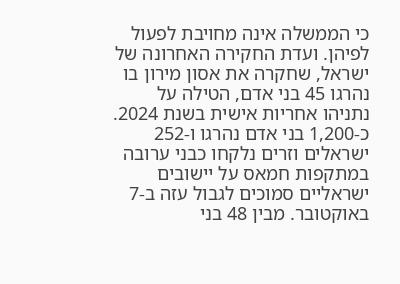כי הממשלה אינה מחויבת לפעול לפיהן. ועדת החקירה האחרונה של ישראל, שחקרה את אסון מירון בו נהרגו 45 בני אדם, הטילה על נתניהו אחריות אישית בשנת 2024.
כ-1,200 בני אדם נהרגו ו-252 ישראלים וזרים נלקחו כבני ערובה במתקפות חמאס על יישובים ישראליים סמוכים לגבול עזה ב-7 באוקטובר. מבין 48 בני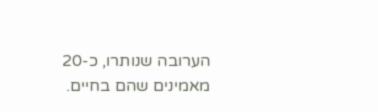הערובה שנותרו, כ-20 מאמינים שהם בחיים.